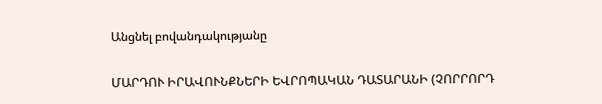Անցնել բովանդակությանը

ՄԱՐԴՈՒ ԻՐԱՎՈՒՆՔՆԵՐԻ ԵՎՐՈՊԱԿԱՆ ԴԱՏԱՐԱՆԻ (ՉՈՐՐՈՐԴ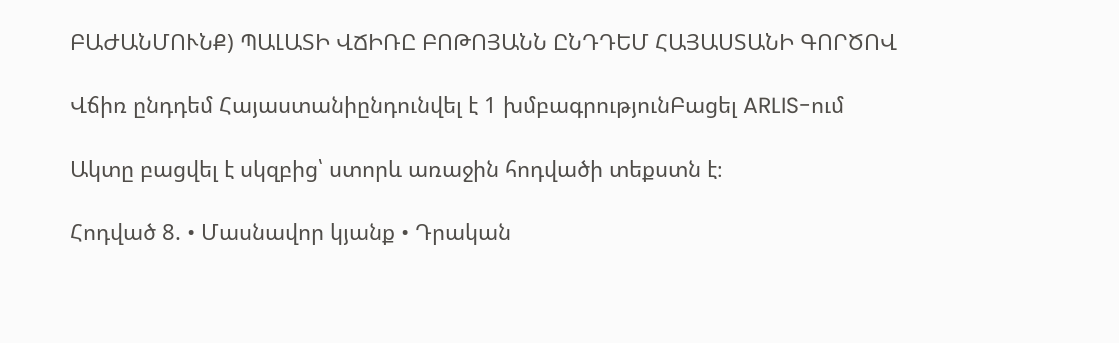ԲԱԺԱՆՄՈՒՆՔ) ՊԱԼԱՏԻ ՎՃԻՌԸ ԲՈԹՈՅԱՆՆ ԸՆԴԴԵՄ ՀԱՅԱՍՏԱՆԻ ԳՈՐԾՈՎ

Վճիռ ընդդեմ Հայաստանիընդունվել է 1 խմբագրությունԲացել ARLIS-ում

Ակտը բացվել է սկզբից՝ ստորև առաջին հոդվածի տեքստն է։

Հոդված 8. • Մասնավոր կյանք • Դրական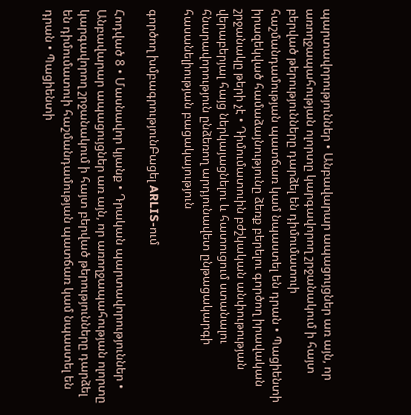պարտավորություններ • Անբավարար ապացույցներ առ այն, որ առողջապահության ոլորտը կարգավորող շրջանակում ի հայտ բերված թերությունները դարձել են դիմումատուի հաշմանդամության պատճառ կամ նպաստել են դրան • Պացիենտի իրազեկված համաձայնությունը ձեռք բերելու գործող իրավական շրջանակը թերի չէ • Դիմումատուին բժշկական անփութության վերաբերյալ հայց ներկայացնելու և հատուցում ստանալու հնարավորություն ընձեռող արդյունավետ ընթացակարգի հասանելիության բացակայություն

գործող խմբագրությունԲացել ARLIS-ում

Հոդված 8 • Մասնավոր կյանք • Դրական պարտավորություններ • Անբավարար ապացույցներ առ այն, որ առողջապահության ոլորտը կարգավորող շրջանակում ի հայտ բերված թերությունները դարձել են դիմումատուի հաշմանդամության պատճառ կամ նպաստել են դրան • Պացիենտի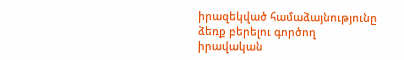իրազեկված համաձայնությունը ձեռք բերելու գործող իրավական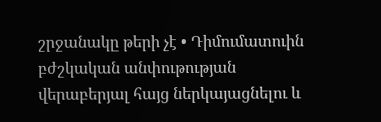շրջանակը թերի չէ • Դիմումատուին բժշկական անփութության վերաբերյալ հայց ներկայացնելու և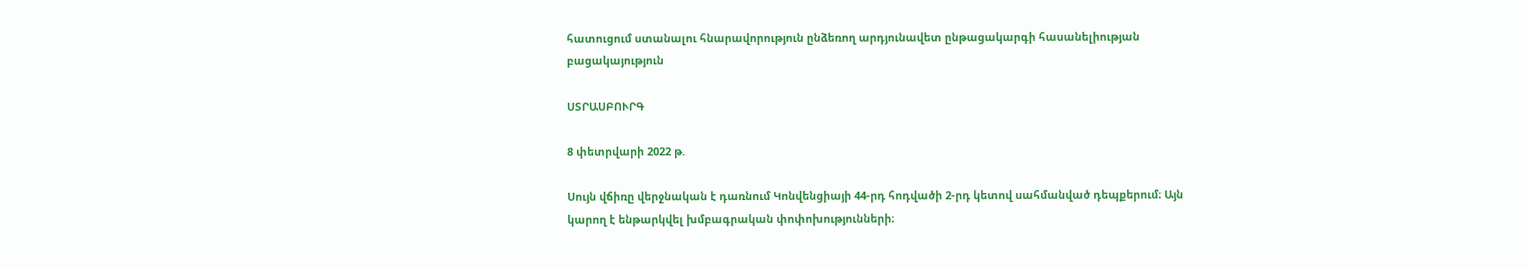հատուցում ստանալու հնարավորություն ընձեռող արդյունավետ ընթացակարգի հասանելիության բացակայություն

ՍՏՐԱՍԲՈՒՐԳ

8 փետրվարի 2022 թ.

Սույն վճիռը վերջնական է դառնում Կոնվենցիայի 44-րդ հոդվածի 2-րդ կետով սահմանված դեպքերում։ Այն կարող է ենթարկվել խմբագրական փոփոխությունների։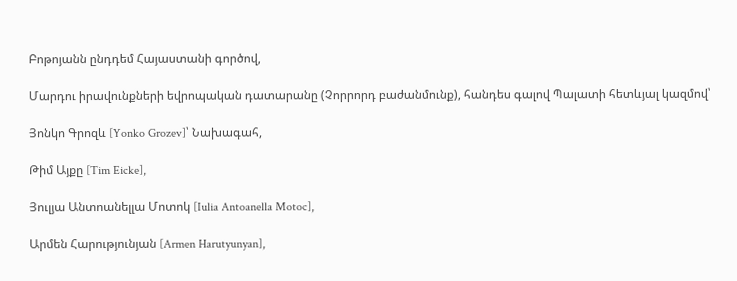Բոթոյանն ընդդեմ Հայաստանի գործով,

Մարդու իրավունքների եվրոպական դատարանը (Չորրորդ բաժանմունք), հանդես գալով Պալատի հետևյալ կազմով՝

Յոնկո Գրոզև [Yonko Grozev]՝ Նախագահ,

Թիմ Այքը [Tim Eicke],

Յուլյա Անտոանելլա Մոտոկ [Iulia Antoanella Motoc],

Արմեն Հարությունյան [Armen Harutyunyan],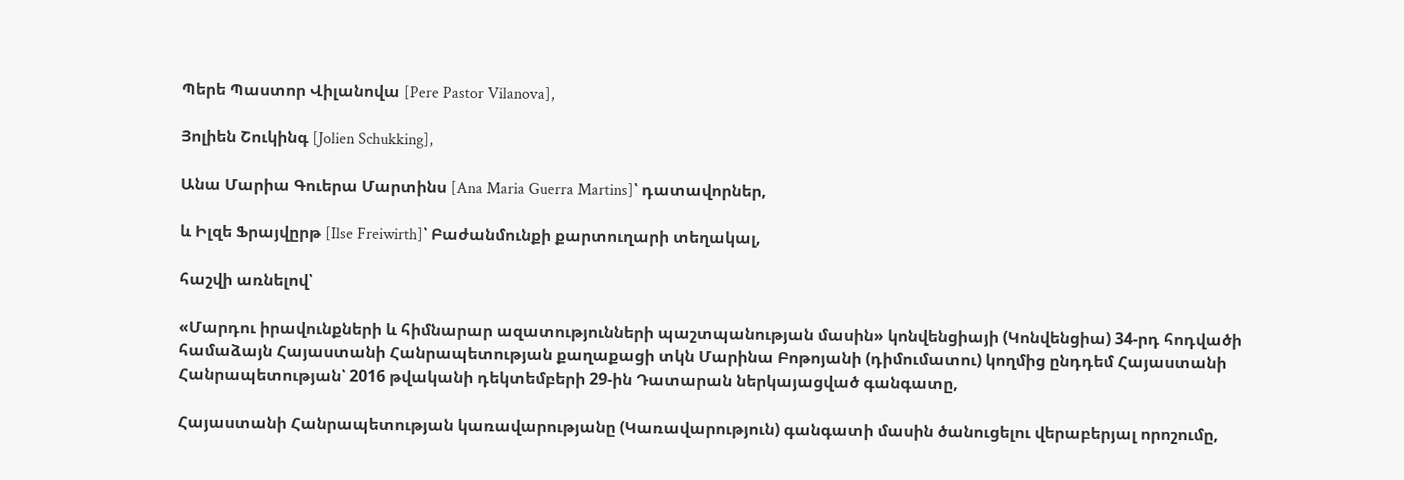Պերե Պաստոր Վիլանովա [Pere Pastor Vilanova],

Յոլիեն Շուկինգ [Jolien Schukking],

Անա Մարիա Գուերա Մարտինս [Ana Maria Guerra Martins]՝ դատավորներ,

և Իլզե Ֆրայվըրթ [Ilse Freiwirth]՝ Բաժանմունքի քարտուղարի տեղակալ,

հաշվի առնելով՝

«Մարդու իրավունքների և հիմնարար ազատությունների պաշտպանության մասին» կոնվենցիայի (Կոնվենցիա) 34-րդ հոդվածի համաձայն Հայաստանի Հանրապետության քաղաքացի տկն Մարինա Բոթոյանի (դիմումատու) կողմից ընդդեմ Հայաստանի Հանրապետության՝ 2016 թվականի դեկտեմբերի 29-ին Դատարան ներկայացված գանգատը,

Հայաստանի Հանրապետության կառավարությանը (Կառավարություն) գանգատի մասին ծանուցելու վերաբերյալ որոշումը,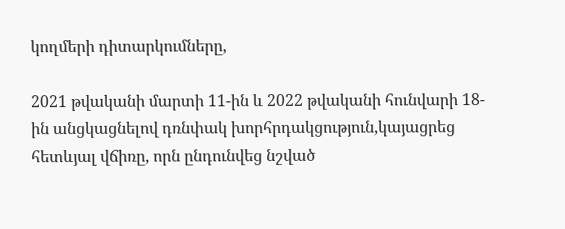կողմերի դիտարկումները,

2021 թվականի մարտի 11-ին և 2022 թվականի հունվարի 18-ին անցկացնելով դռնփակ խորհրդակցություն,կայացրեց հետևյալ վճիռը, որն ընդունվեց նշված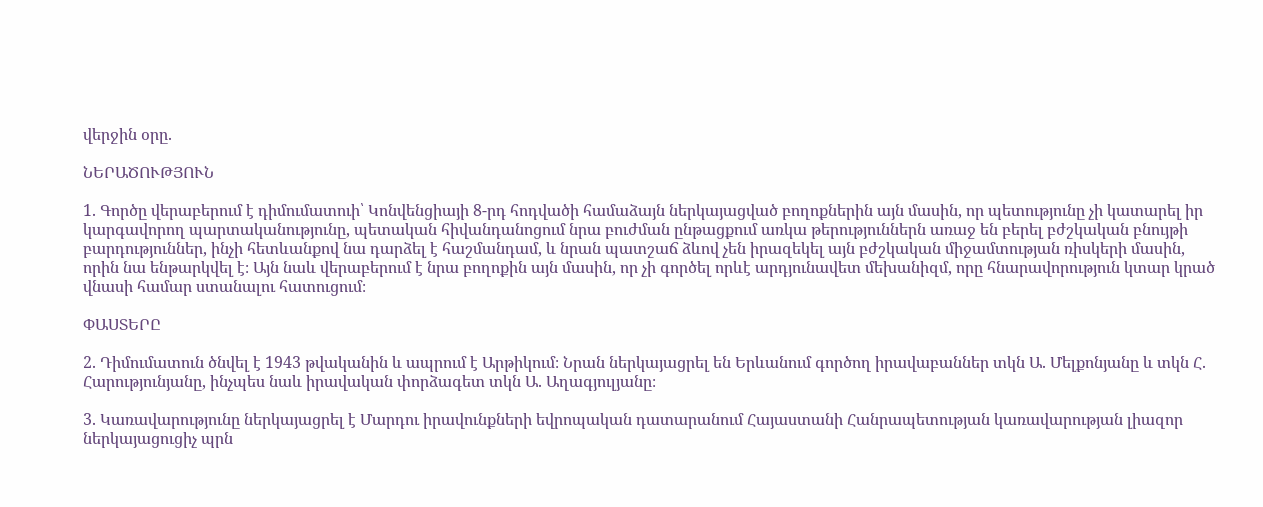վերջին օրը.

ՆԵՐԱԾՈՒԹՅՈՒՆ

1. Գործը վերաբերում է դիմումատուի՝ Կոնվենցիայի 8-րդ հոդվածի համաձայն ներկայացված բողոքներին այն մասին, որ պետությունը չի կատարել իր կարգավորող պարտականությունը, պետական հիվանդանոցում նրա բուժման ընթացքում առկա թերություններն առաջ են բերել բժշկական բնույթի բարդություններ, ինչի հետևանքով նա դարձել է հաշմանդամ, և նրան պատշաճ ձևով չեն իրազեկել այն բժշկական միջամտության ռիսկերի մասին, որին նա ենթարկվել է։ Այն նաև վերաբերում է նրա բողոքին այն մասին, որ չի գործել որևէ արդյունավետ մեխանիզմ, որը հնարավորություն կտար կրած վնասի համար ստանալու հատուցում։

ՓԱՍՏԵՐԸ

2. Դիմումատուն ծնվել է 1943 թվականին և ապրում է Արթիկում։ Նրան ներկայացրել են Երևանում գործող իրավաբաններ տկն Ա. Մելքոնյանը և տկն Հ. Հարությունյանը, ինչպես նաև իրավական փորձագետ տկն Ա. Աղագյուլյանը։

3. Կառավարությունը ներկայացրել է Մարդու իրավունքների եվրոպական դատարանում Հայաստանի Հանրապետության կառավարության լիազոր ներկայացուցիչ պրն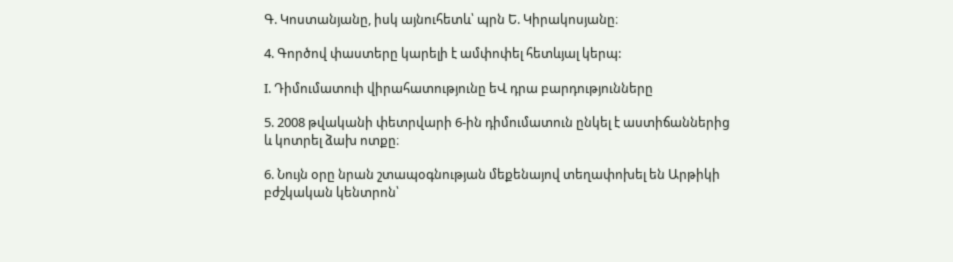Գ. Կոստանյանը, իսկ այնուհետև՝ պրն Ե. Կիրակոսյանը։

4. Գործով փաստերը կարելի է ամփոփել հետևյալ կերպ:

I. Դիմումատուի վիրահատությունը եՎ դրա բարդությունները

5. 2008 թվականի փետրվարի 6-ին դիմումատուն ընկել է աստիճաններից և կոտրել ձախ ոտքը։

6. Նույն օրը նրան շտապօգնության մեքենայով տեղափոխել են Արթիկի բժշկական կենտրոն՝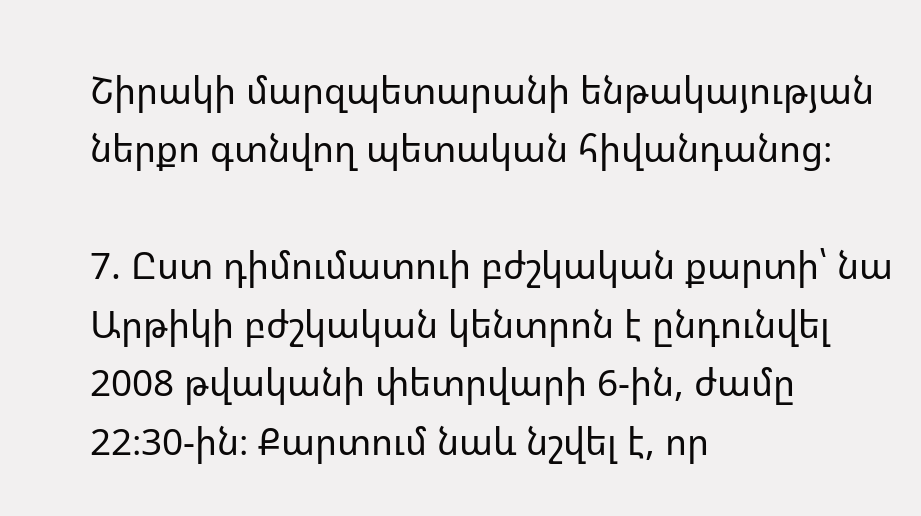Շիրակի մարզպետարանի ենթակայության ներքո գտնվող պետական հիվանդանոց։

7. Ըստ դիմումատուի բժշկական քարտի՝ նա Արթիկի բժշկական կենտրոն է ընդունվել 2008 թվականի փետրվարի 6-ին, ժամը 22։30-ին։ Քարտում նաև նշվել է, որ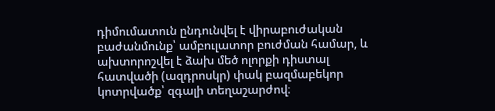դիմումատուն ընդունվել է վիրաբուժական բաժանմունք՝ ամբուլատոր բուժման համար, և ախտորոշվել է ձախ մեծ ոլորքի դիստալ հատվածի (ազդրոսկր) փակ բազմաբեկոր կոտրվածք՝ զգալի տեղաշարժով։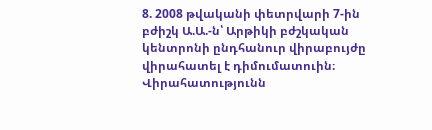8. 2008 թվականի փետրվարի 7-ին բժիշկ Ա.Ա.-ն՝ Արթիկի բժշկական կենտրոնի ընդհանուր վիրաբույժը վիրահատել է դիմումատուին։ Վիրահատությունն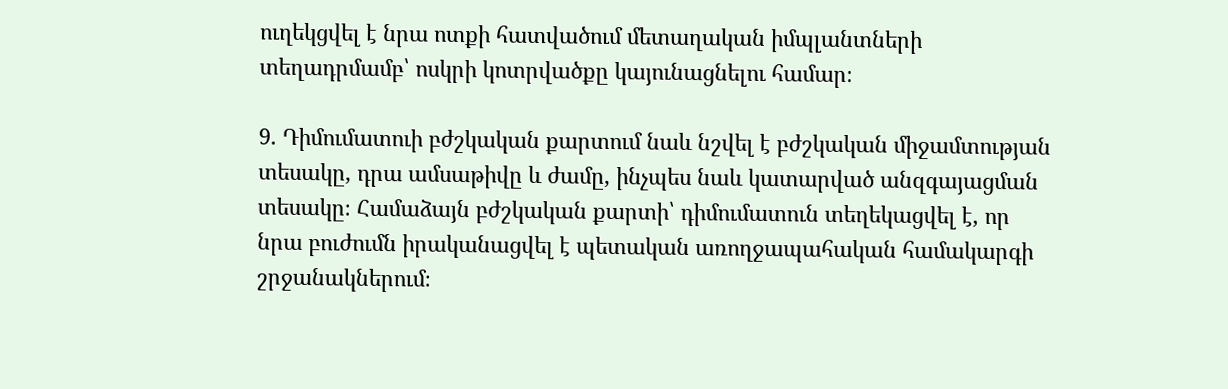ուղեկցվել է նրա ոտքի հատվածում մետաղական իմպլանտների տեղադրմամբ՝ ոսկրի կոտրվածքը կայունացնելու համար։

9. Դիմումատուի բժշկական քարտում նաև նշվել է բժշկական միջամտության տեսակը, դրա ամսաթիվը և ժամը, ինչպես նաև կատարված անզգայացման տեսակը։ Համաձայն բժշկական քարտի՝ դիմումատուն տեղեկացվել է, որ նրա բուժումն իրականացվել է պետական առողջապահական համակարգի շրջանակներում։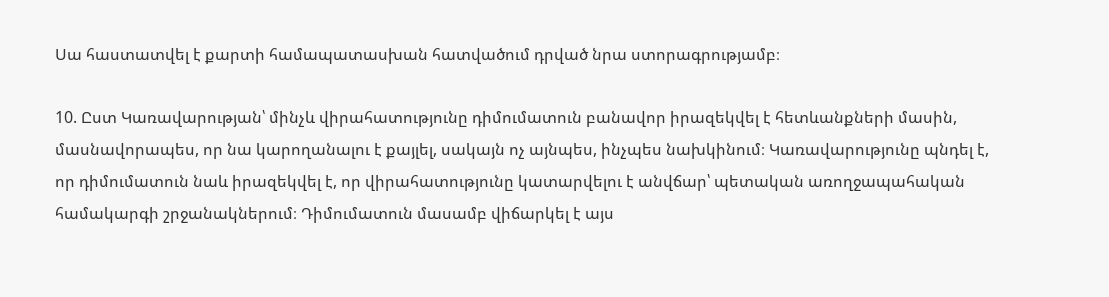Սա հաստատվել է քարտի համապատասխան հատվածում դրված նրա ստորագրությամբ։

10. Ըստ Կառավարության՝ մինչև վիրահատությունը դիմումատուն բանավոր իրազեկվել է հետևանքների մասին, մասնավորապես, որ նա կարողանալու է քայլել, սակայն ոչ այնպես, ինչպես նախկինում։ Կառավարությունը պնդել է, որ դիմումատուն նաև իրազեկվել է, որ վիրահատությունը կատարվելու է անվճար՝ պետական առողջապահական համակարգի շրջանակներում։ Դիմումատուն մասամբ վիճարկել է այս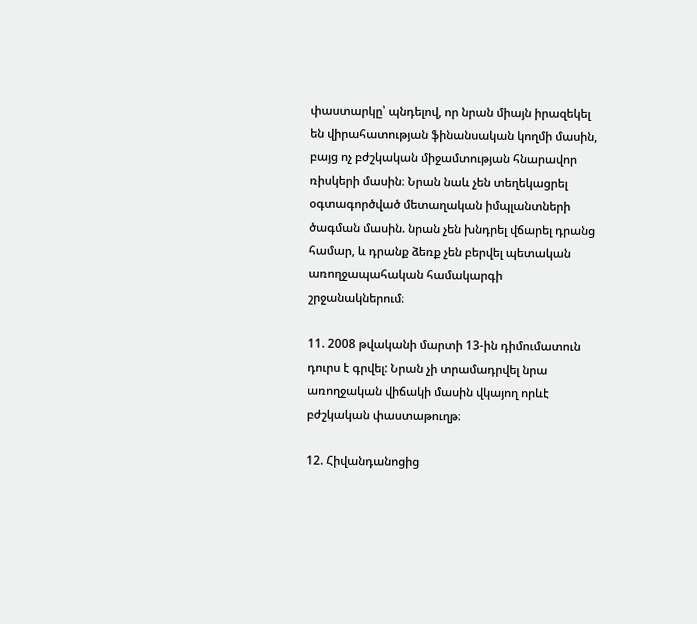փաստարկը՝ պնդելով, որ նրան միայն իրազեկել են վիրահատության ֆինանսական կողմի մասին, բայց ոչ բժշկական միջամտության հնարավոր ռիսկերի մասին։ Նրան նաև չեն տեղեկացրել օգտագործված մետաղական իմպլանտների ծագման մասին. նրան չեն խնդրել վճարել դրանց համար, և դրանք ձեռք չեն բերվել պետական առողջապահական համակարգի շրջանակներում։

11. 2008 թվականի մարտի 13-ին դիմումատուն դուրս է գրվել: Նրան չի տրամադրվել նրա առողջական վիճակի մասին վկայող որևէ բժշկական փաստաթուղթ։

12. Հիվանդանոցից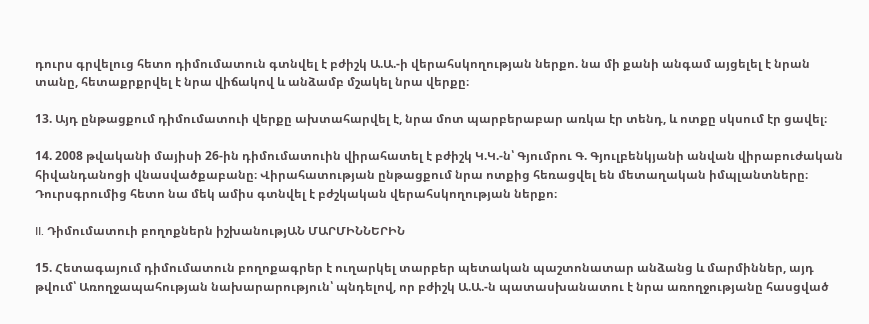դուրս գրվելուց հետո դիմումատուն գտնվել է բժիշկ Ա.Ա.-ի վերահսկողության ներքո. նա մի քանի անգամ այցելել է նրան տանը, հետաքրքրվել է նրա վիճակով և անձամբ մշակել նրա վերքը։

13. Այդ ընթացքում դիմումատուի վերքը ախտահարվել է, նրա մոտ պարբերաբար առկա էր տենդ, և ոտքը սկսում էր ցավել։

14. 2008 թվականի մայիսի 26-ին դիմումատուին վիրահատել է բժիշկ Կ.Կ.-ն՝ Գյումրու Գ. Գյուլբենկյանի անվան վիրաբուժական հիվանդանոցի վնասվածքաբանը։ Վիրահատության ընթացքում նրա ոտքից հեռացվել են մետաղական իմպլանտները։ Դուրսգրումից հետո նա մեկ ամիս գտնվել է բժշկական վերահսկողության ներքո։

II. Դիմումատուի բողոքներն իշխանությԱՆ ՄԱՐՄԻՆՆԵՐԻՆ

15. Հետագայում դիմումատուն բողոքագրեր է ուղարկել տարբեր պետական պաշտոնատար անձանց և մարմիններ, այդ թվում՝ Առողջապահության նախարարություն՝ պնդելով, որ բժիշկ Ա.Ա.-ն պատասխանատու է նրա առողջությանը հասցված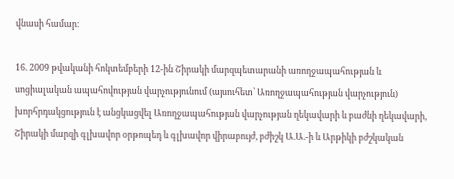վնասի համար։

16. 2009 թվականի հոկտեմբերի 12-ին Շիրակի մարզպետարանի առողջապահության և սոցիալական ապահովության վարչությունում (այսուհետ՝ Առողջապահության վարչություն) խորհրդակցություն է անցկացվել Առողջապահության վարչության ղեկավարի և բաժնի ղեկավարի, Շիրակի մարզի գլխավոր օրթոպեդ և գլխավոր վիրաբույժ, բժիշկ Ա.Ա.-ի և Արթիկի բժշկական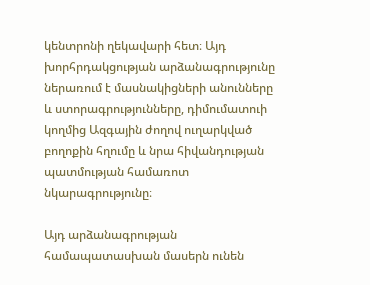կենտրոնի ղեկավարի հետ։ Այդ խորհրդակցության արձանագրությունը ներառում է մասնակիցների անունները և ստորագրությունները, դիմումատուի կողմից Ազգային ժողով ուղարկված բողոքին հղումը և նրա հիվանդության պատմության համառոտ նկարագրությունը։

Այդ արձանագրության համապատասխան մասերն ունեն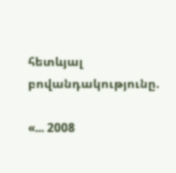հետևյալ բովանդակությունը.

«... 2008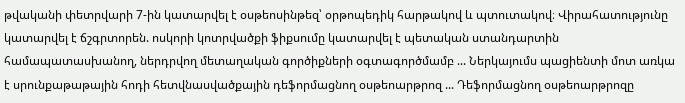թվականի փետրվարի 7-ին կատարվել է օսթեոսինթեզ՝ օրթոպեդիկ հարթակով և պտուտակով։ Վիրահատությունը կատարվել է ճշգրտորեն. ոսկորի կոտրվածքի ֆիքսումը կատարվել է պետական ստանդարտին համապատասխանող, ներդրվող մետաղական գործիքների օգտագործմամբ ... Ներկայումս պացիենտի մոտ առկա է սրունքաթաթային հոդի հետվնասվածքային դեֆորմացնող օսթեոարթրոզ ... Դեֆորմացնող օսթեոարթրոզը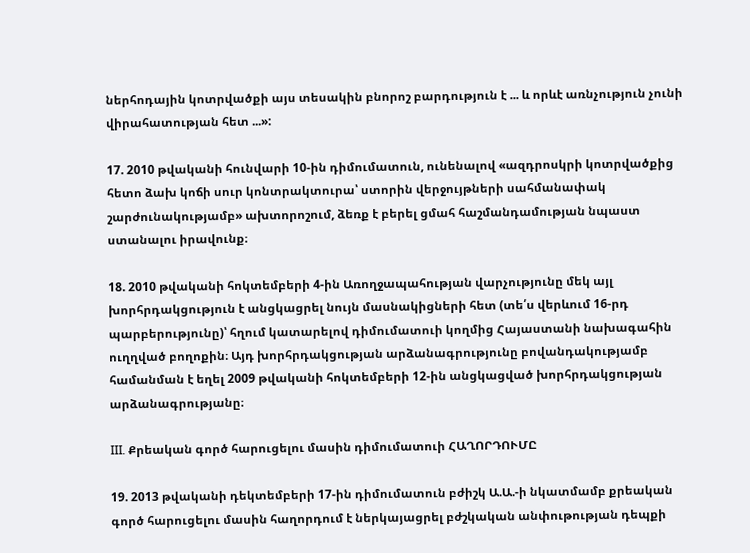ներհոդային կոտրվածքի այս տեսակին բնորոշ բարդություն է ... և որևէ առնչություն չունի վիրահատության հետ ...»:

17. 2010 թվականի հունվարի 10-ին դիմումատուն, ունենալով «ազդրոսկրի կոտրվածքից հետո ձախ կոճի սուր կոնտրակտուրա՝ ստորին վերջույթների սահմանափակ շարժունակությամբ» ախտորոշում, ձեռք է բերել ցմահ հաշմանդամության նպաստ ստանալու իրավունք։

18. 2010 թվականի հոկտեմբերի 4-ին Առողջապահության վարչությունը մեկ այլ խորհրդակցություն է անցկացրել նույն մասնակիցների հետ (տե՛ս վերևում 16-րդ պարբերությունը)՝ հղում կատարելով դիմումատուի կողմից Հայաստանի նախագահին ուղղված բողոքին։ Այդ խորհրդակցության արձանագրությունը բովանդակությամբ համանման է եղել 2009 թվականի հոկտեմբերի 12-ին անցկացված խորհրդակցության արձանագրությանը։

III. Քրեական գործ հարուցելու մասին դիմումատուի ՀԱՂՈՐԴՈՒՄԸ

19. 2013 թվականի դեկտեմբերի 17-ին դիմումատուն բժիշկ Ա.Ա.-ի նկատմամբ քրեական գործ հարուցելու մասին հաղորդում է ներկայացրել բժշկական անփութության դեպքի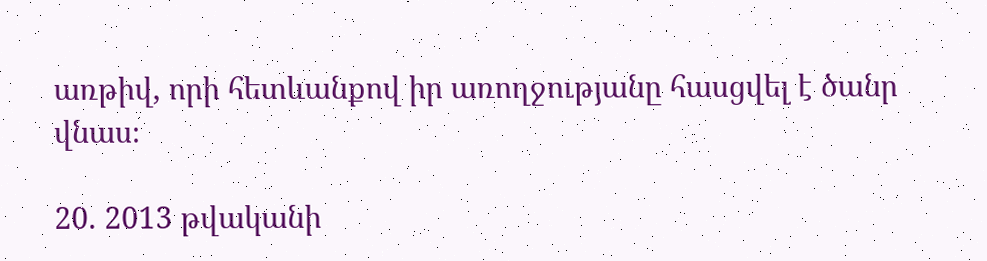առթիվ, որի հետևանքով իր առողջությանը հասցվել է ծանր վնաս։

20. 2013 թվականի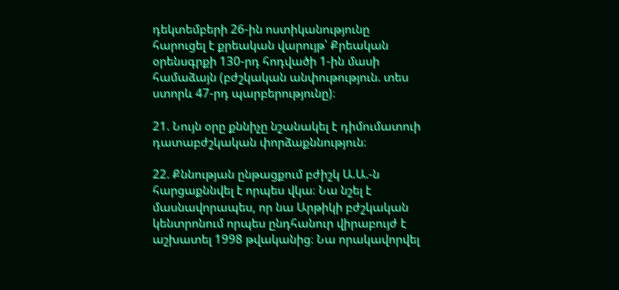դեկտեմբերի 26-ին ոստիկանությունը հարուցել է քրեական վարույթ՝ Քրեական օրենսգրքի 130-րդ հոդվածի 1-ին մասի համաձայն (բժշկական անփութություն. տես ստորև 47-րդ պարբերությունը)։

21. Նույն օրը քննիչը նշանակել է դիմումատուի դատաբժշկական փորձաքննություն։

22. Քննության ընթացքում բժիշկ Ա.Ա.-ն հարցաքննվել է որպես վկա։ Նա նշել է մասնավորապես, որ նա Արթիկի բժշկական կենտրոնում որպես ընդհանուր վիրաբույժ է աշխատել 1998 թվականից։ Նա որակավորվել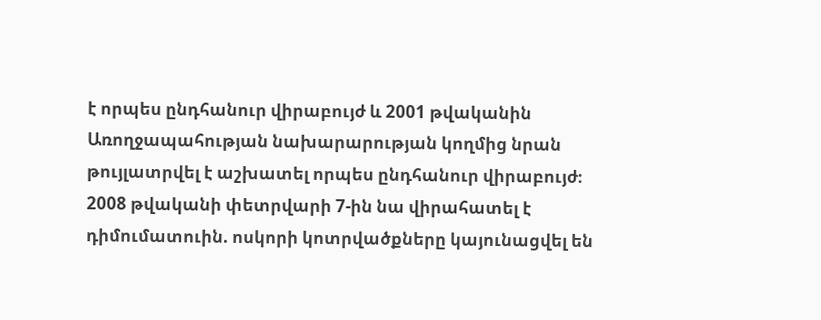է որպես ընդհանուր վիրաբույժ և 2001 թվականին Առողջապահության նախարարության կողմից նրան թույլատրվել է աշխատել որպես ընդհանուր վիրաբույժ։ 2008 թվականի փետրվարի 7-ին նա վիրահատել է դիմումատուին. ոսկորի կոտրվածքները կայունացվել են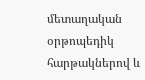մետաղական օրթոպեդիկ հարթակներով և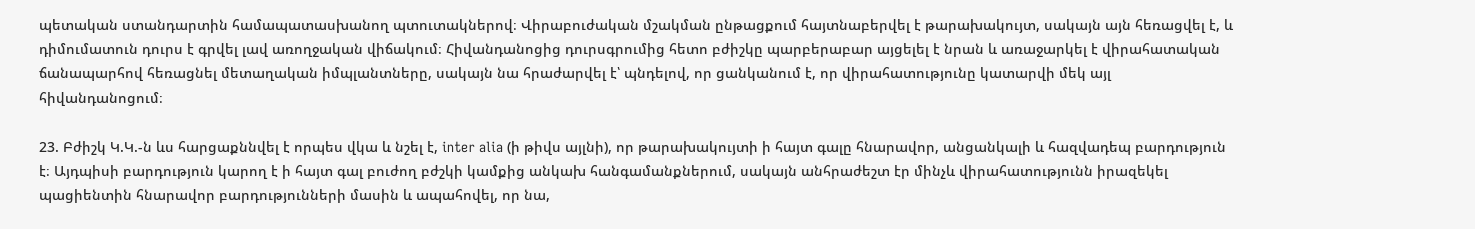պետական ստանդարտին համապատասխանող պտուտակներով։ Վիրաբուժական մշակման ընթացքում հայտնաբերվել է թարախակույտ, սակայն այն հեռացվել է, և դիմումատուն դուրս է գրվել լավ առողջական վիճակում։ Հիվանդանոցից դուրսգրումից հետո բժիշկը պարբերաբար այցելել է նրան և առաջարկել է վիրահատական ճանապարհով հեռացնել մետաղական իմպլանտները, սակայն նա հրաժարվել է՝ պնդելով, որ ցանկանում է, որ վիրահատությունը կատարվի մեկ այլ հիվանդանոցում։

23. Բժիշկ Կ.Կ.-ն ևս հարցաքննվել է որպես վկա և նշել է, inter alia (ի թիվս այլնի), որ թարախակույտի ի հայտ գալը հնարավոր, անցանկալի և հազվադեպ բարդություն է։ Այդպիսի բարդություն կարող է ի հայտ գալ բուժող բժշկի կամքից անկախ հանգամանքներում, սակայն անհրաժեշտ էր մինչև վիրահատությունն իրազեկել պացիենտին հնարավոր բարդությունների մասին և ապահովել, որ նա,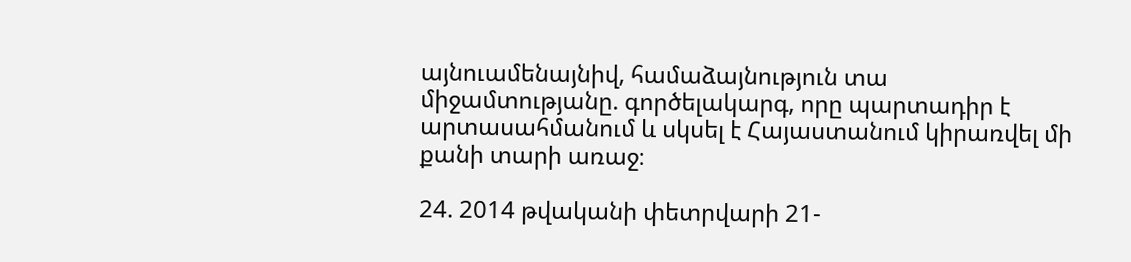այնուամենայնիվ, համաձայնություն տա միջամտությանը. գործելակարգ, որը պարտադիր է արտասահմանում և սկսել է Հայաստանում կիրառվել մի քանի տարի առաջ։

24. 2014 թվականի փետրվարի 21-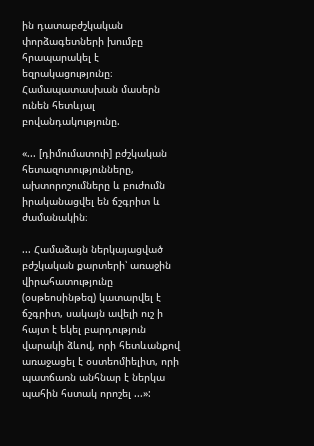ին դատաբժշկական փորձագետների խումբը հրապարակել է եզրակացությունը։ Համապատասխան մասերն ունեն հետևյալ բովանդակությունը.

«... [դիմումատուի] բժշկական հետազոտությունները, ախտորոշումները և բուժումն իրականացվել են ճշգրիտ և ժամանակին։

... Համաձայն ներկայացված բժշկական քարտերի՝ առաջին վիրահատությունը (օսթեոսինթեզ) կատարվել է ճշգրիտ, սակայն ավելի ուշ ի հայտ է եկել բարդություն վարակի ձևով, որի հետևանքով առաջացել է օստեոմիելիտ, որի պատճառն անհնար է ներկա պահին հստակ որոշել ...»: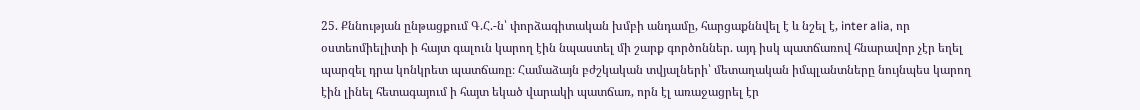25. Քննության ընթացքում Գ.Հ.-ն՝ փորձագիտական խմբի անդամը, հարցաքննվել է և նշել է, inter alia, որ օստեոմիելիտի ի հայտ գալուն կարող էին նպաստել մի շարք գործոններ. այդ իսկ պատճառով հնարավոր չէր եղել պարզել դրա կոնկրետ պատճառը։ Համաձայն բժշկական տվյալների՝ մետաղական իմպլանտները նույնպես կարող էին լինել հետագայում ի հայտ եկած վարակի պատճառ, որն էլ առաջացրել էր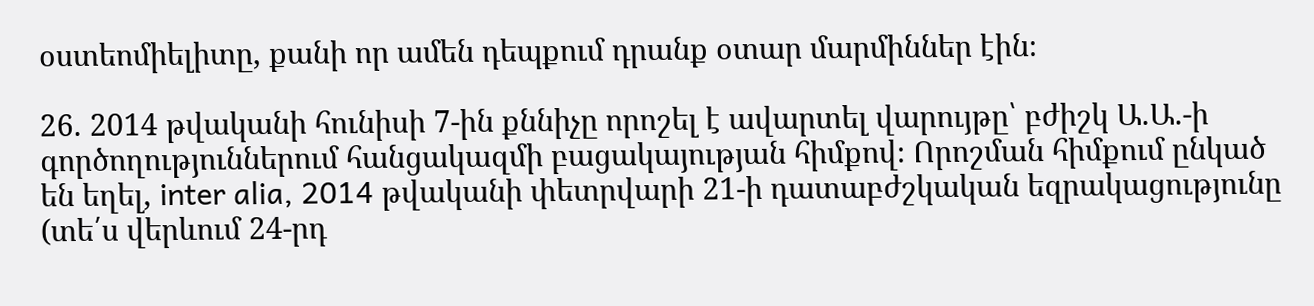օստեոմիելիտը, քանի որ ամեն դեպքում դրանք օտար մարմիններ էին։

26. 2014 թվականի հունիսի 7-ին քննիչը որոշել է ավարտել վարույթը՝ բժիշկ Ա.Ա.-ի գործողություններում հանցակազմի բացակայության հիմքով։ Որոշման հիմքում ընկած են եղել, inter alia, 2014 թվականի փետրվարի 21-ի դատաբժշկական եզրակացությունը (տե՛ս վերևում 24-րդ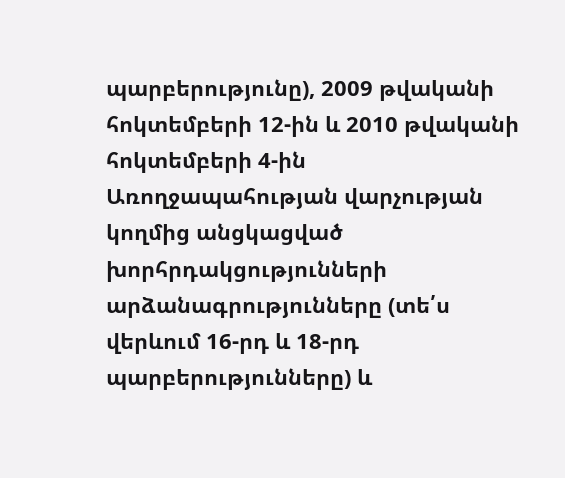պարբերությունը), 2009 թվականի հոկտեմբերի 12-ին և 2010 թվականի հոկտեմբերի 4-ին Առողջապահության վարչության կողմից անցկացված խորհրդակցությունների արձանագրությունները (տե՛ս վերևում 16-րդ և 18-րդ պարբերությունները) և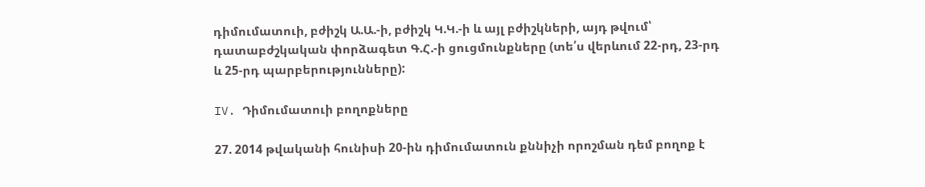դիմումատուի, բժիշկ Ա.Ա.-ի, բժիշկ Կ.Կ.-ի և այլ բժիշկների, այդ թվում՝ դատաբժշկական փորձագետ Գ.Հ.-ի ցուցմունքները (տե՛ս վերևում 22-րդ, 23-րդ և 25-րդ պարբերությունները):

IV. Դիմումատուի բողոքները

27. 2014 թվականի հունիսի 20-ին դիմումատուն քննիչի որոշման դեմ բողոք է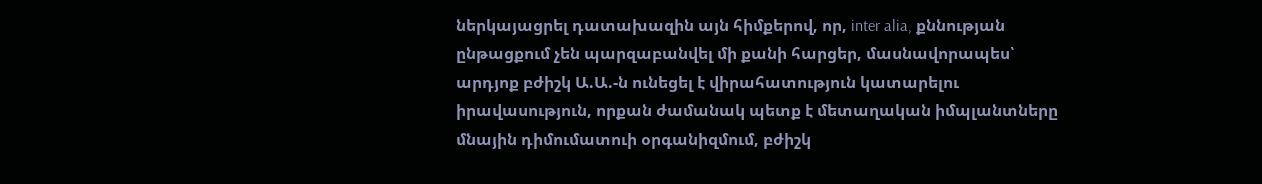ներկայացրել դատախազին այն հիմքերով, որ, inter alia, քննության ընթացքում չեն պարզաբանվել մի քանի հարցեր, մասնավորապես՝ արդյոք բժիշկ Ա.Ա.-ն ունեցել է վիրահատություն կատարելու իրավասություն, որքան ժամանակ պետք է մետաղական իմպլանտները մնային դիմումատուի օրգանիզմում, բժիշկ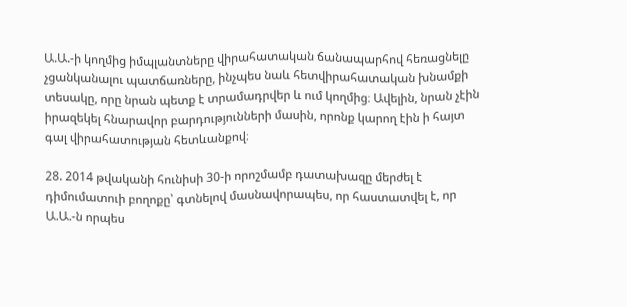Ա.Ա.-ի կողմից իմպլանտները վիրահատական ճանապարհով հեռացնելը չցանկանալու պատճառները, ինչպես նաև հետվիրահատական խնամքի տեսակը, որը նրան պետք է տրամադրվեր և ում կողմից։ Ավելին, նրան չէին իրազեկել հնարավոր բարդությունների մասին, որոնք կարող էին ի հայտ գալ վիրահատության հետևանքով։

28. 2014 թվականի հունիսի 30-ի որոշմամբ դատախազը մերժել է դիմումատուի բողոքը՝ գտնելով մասնավորապես, որ հաստատվել է, որ Ա.Ա.-ն որպես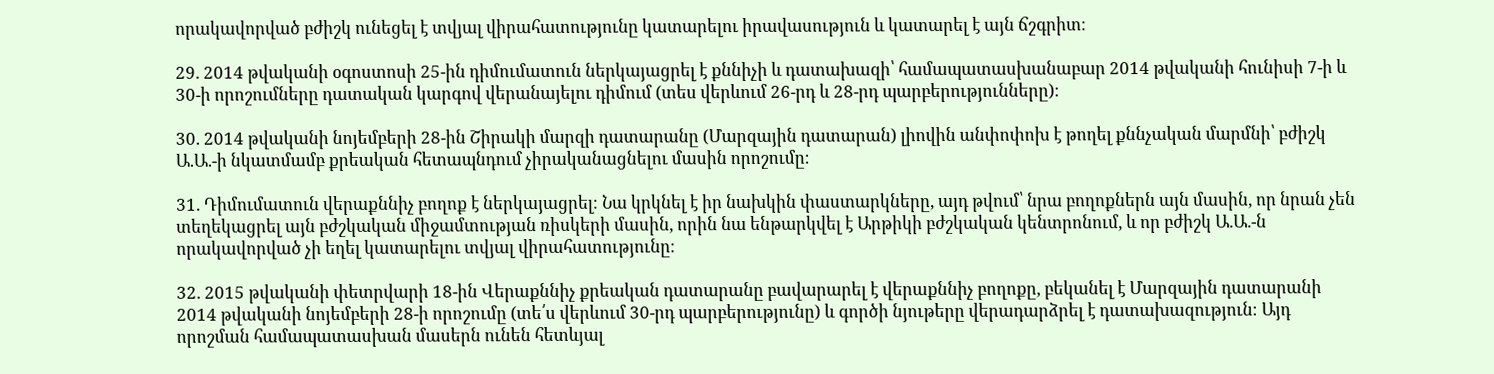որակավորված բժիշկ ունեցել է տվյալ վիրահատությունը կատարելու իրավասություն և կատարել է այն ճշգրիտ։

29. 2014 թվականի օգոստոսի 25-ին դիմումատուն ներկայացրել է քննիչի և դատախազի՝ համապատասխանաբար 2014 թվականի հունիսի 7-ի և 30-ի որոշումները դատական կարգով վերանայելու դիմում (տես վերևում 26-րդ և 28-րդ պարբերությունները)։

30. 2014 թվականի նոյեմբերի 28-ին Շիրակի մարզի դատարանը (Մարզային դատարան) լիովին անփոփոխ է թողել քննչական մարմնի՝ բժիշկ Ա.Ա.-ի նկատմամբ քրեական հետապնդում չիրականացնելու մասին որոշումը։

31. Դիմումատուն վերաքննիչ բողոք է ներկայացրել։ Նա կրկնել է իր նախկին փաստարկները, այդ թվում՝ նրա բողոքներն այն մասին, որ նրան չեն տեղեկացրել այն բժշկական միջամտության ռիսկերի մասին, որին նա ենթարկվել է Արթիկի բժշկական կենտրոնում, և որ բժիշկ Ա.Ա.-ն որակավորված չի եղել կատարելու տվյալ վիրահատությունը։

32. 2015 թվականի փետրվարի 18-ին Վերաքննիչ քրեական դատարանը բավարարել է վերաքննիչ բողոքը, բեկանել է Մարզային դատարանի 2014 թվականի նոյեմբերի 28-ի որոշումը (տե՛ս վերևում 30-րդ պարբերությունը) և գործի նյութերը վերադարձրել է դատախազություն։ Այդ որոշման համապատասխան մասերն ունեն հետևյալ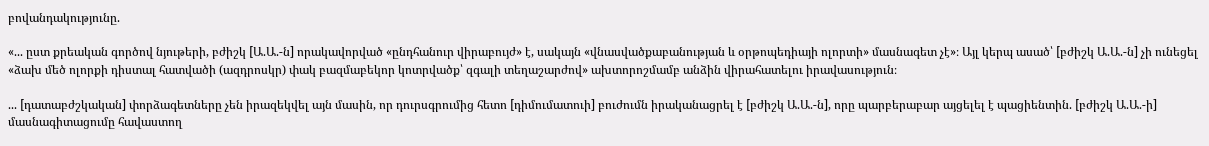բովանդակությունը.

«... ըստ քրեական գործով նյութերի, բժիշկ [Ա.Ա.-ն] որակավորված «ընդհանուր վիրաբույժ» է, սակայն «վնասվածքաբանության և օրթոպեդիայի ոլորտի» մասնագետ չէ»։ Այլ կերպ ասած՝ [բժիշկ Ա.Ա.-ն] չի ունեցել «ձախ մեծ ոլորքի դիստալ հատվածի (ազդրոսկր) փակ բազմաբեկոր կոտրվածք՝ զգալի տեղաշարժով» ախտորոշմամբ անձին վիրահատելու իրավասություն։

... [դատաբժշկական] փորձագետները չեն իրազեկվել այն մասին, որ դուրսգրումից հետո [դիմումատուի] բուժումն իրականացրել է [բժիշկ Ա.Ա.-ն], որը պարբերաբար այցելել է պացիենտին. [բժիշկ Ա.Ա.-ի] մասնագիտացումը հավաստող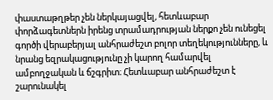փաստաթղթեր չեն ներկայացվել, հետևաբար փորձագետներն իրենց տրամադրության ներքո չեն ունեցել գործի վերաբերյալ անհրաժեշտ բոլոր տեղեկությունները, և նրանց եզրակացությունը չի կարող համարվել ամբողջական և ճշգրիտ։ Հետևաբար անհրաժեշտ է շարունակել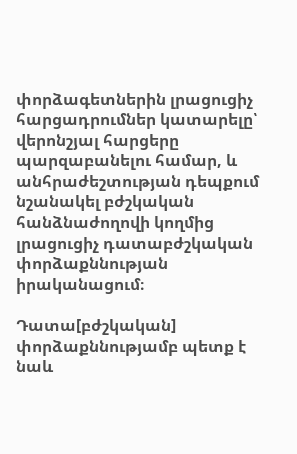փորձագետներին լրացուցիչ հարցադրումներ կատարելը՝ վերոնշյալ հարցերը պարզաբանելու համար, և անհրաժեշտության դեպքում նշանակել բժշկական հանձնաժողովի կողմից լրացուցիչ դատաբժշկական փորձաքննության իրականացում։

Դատա[բժշկական] փորձաքննությամբ պետք է նաև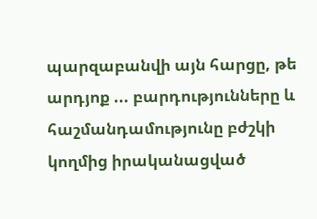պարզաբանվի այն հարցը, թե արդյոք ... բարդությունները և հաշմանդամությունը բժշկի կողմից իրականացված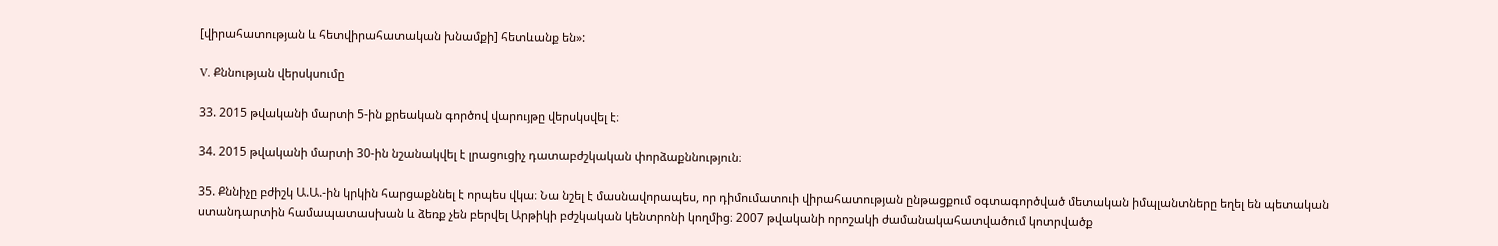[վիրահատության և հետվիրահատական խնամքի] հետևանք են»:

V. Քննության վերսկսումը

33. 2015 թվականի մարտի 5-ին քրեական գործով վարույթը վերսկսվել է։

34. 2015 թվականի մարտի 30-ին նշանակվել է լրացուցիչ դատաբժշկական փորձաքննություն։

35. Քննիչը բժիշկ Ա.Ա.-ին կրկին հարցաքննել է որպես վկա։ Նա նշել է մասնավորապես, որ դիմումատուի վիրահատության ընթացքում օգտագործված մետական իմպլանտները եղել են պետական ստանդարտին համապատասխան և ձեռք չեն բերվել Արթիկի բժշկական կենտրոնի կողմից։ 2007 թվականի որոշակի ժամանակահատվածում կոտրվածք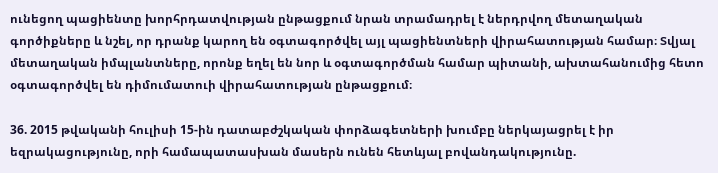ունեցող պացիենտը խորհրդատվության ընթացքում նրան տրամադրել է ներդրվող մետաղական գործիքները և նշել, որ դրանք կարող են օգտագործվել այլ պացիենտների վիրահատության համար։ Տվյալ մետաղական իմպլանտները, որոնք եղել են նոր և օգտագործման համար պիտանի, ախտահանումից հետո օգտագործվել են դիմումատուի վիրահատության ընթացքում։

36. 2015 թվականի հուլիսի 15-ին դատաբժշկական փորձագետների խումբը ներկայացրել է իր եզրակացությունը, որի համապատասխան մասերն ունեն հետևյալ բովանդակությունը.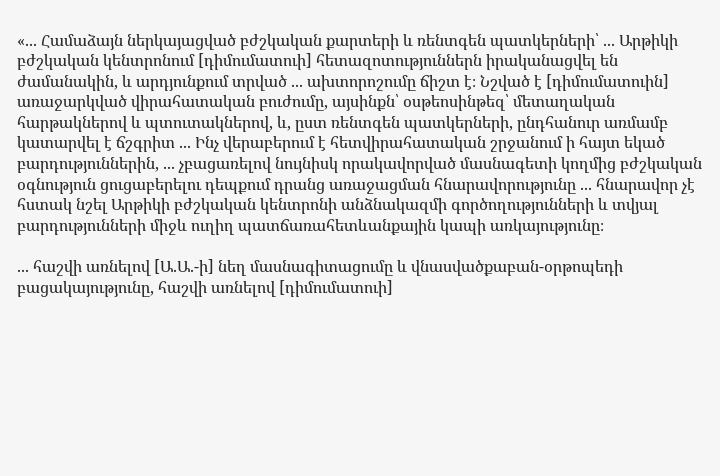«... Համաձայն ներկայացված բժշկական քարտերի և ռենտգեն պատկերների՝ ... Արթիկի բժշկական կենտրոնում [դիմումատուի] հետազոտություններն իրականացվել են ժամանակին, և արդյունքում տրված ... ախտորոշումը ճիշտ է։ Նշված է [դիմումատուին] առաջարկված վիրահատական բուժումը, այսինքն՝ օսթեոսինթեզ՝ մետաղական հարթակներով և պտուտակներով, և, ըստ ռենտգեն պատկերների, ընդհանուր առմամբ կատարվել է ճշգրիտ ... Ինչ վերաբերում է հետվիրահատական շրջանում ի հայտ եկած բարդություններին, ... չբացառելով նույնիսկ որակավորված մասնագետի կողմից բժշկական օգնություն ցուցաբերելու դեպքում դրանց առաջացման հնարավորությունը ... հնարավոր չէ հստակ նշել Արթիկի բժշկական կենտրոնի անձնակազմի գործողությունների և տվյալ բարդությունների միջև ուղիղ պատճառահետևանքային կապի առկայությունը։

... հաշվի առնելով [Ա.Ա.-ի] նեղ մասնագիտացումը և վնասվածքաբան-օրթոպեդի բացակայությունը, հաշվի առնելով [դիմումատուի]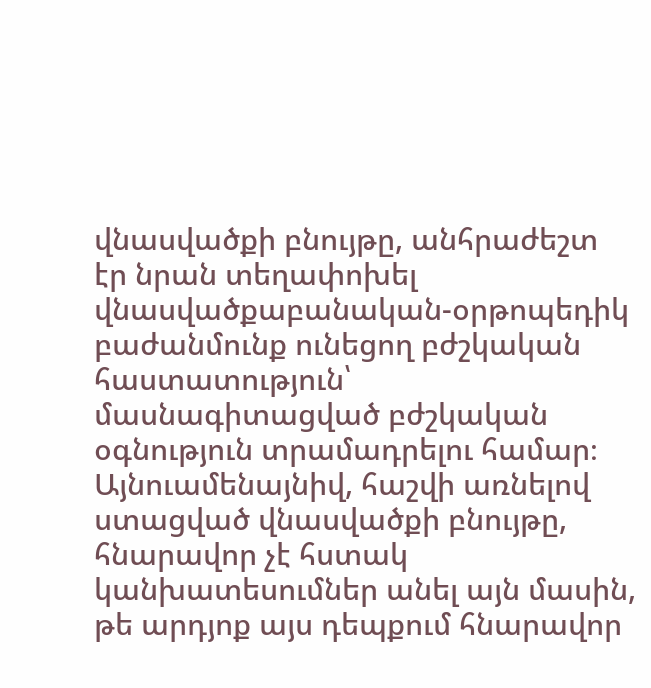վնասվածքի բնույթը, անհրաժեշտ էր նրան տեղափոխել վնասվածքաբանական-օրթոպեդիկ բաժանմունք ունեցող բժշկական հաստատություն՝ մասնագիտացված բժշկական օգնություն տրամադրելու համար։ Այնուամենայնիվ, հաշվի առնելով ստացված վնասվածքի բնույթը, հնարավոր չէ հստակ կանխատեսումներ անել այն մասին, թե արդյոք այս դեպքում հնարավոր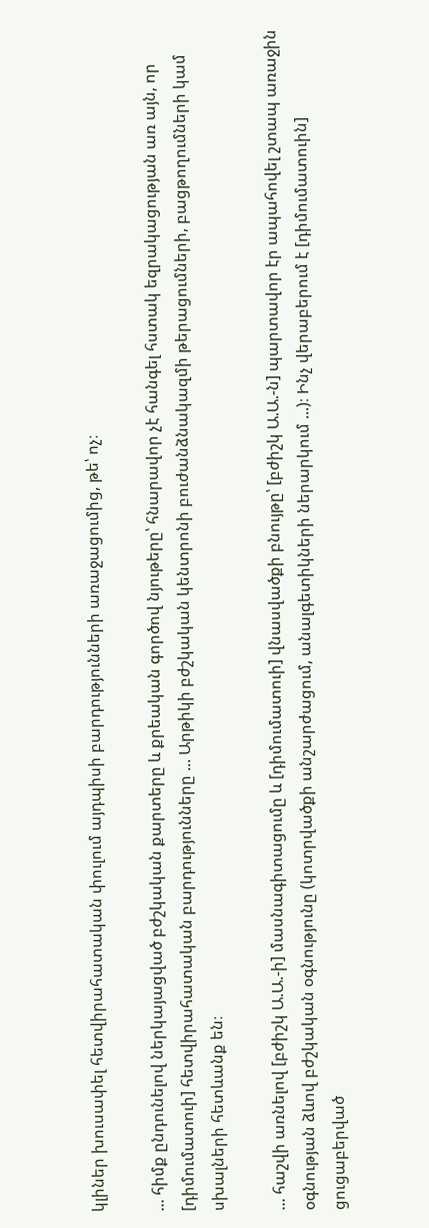կլիներ խուսափել հետվիրահատական փուլում այդպիսի բարդությունների առաջացումից, թե՝ ոչ։

... հիմք ընդունելով ներկայացված բժշկական քարտերը և քրեական գործով նյութերը՝ հնարավոր չէ հանգել հստակ եզրակացության առ այն, որ [դիմումատուի] հետվիրահատական բարդությունները ... Արթիկի բժշկական կենտրոնի բուժանձնակազմի թերացումների, բացթողումների կամ սխալների հետևանք են։

... հաշվի առնելով [բժիշկ Ա.Ա.-ի] մասնագիտացումը և [դիմումատուի] վնասվածքի բնույթը՝ [բժիշկ Ա.Ա.-ն] պարտավոր էր ապահովել շտապ առաջին օգնության ձևով բժշկական օգնությունը (կոտրվածքի անշարժացում, անալգետիկների ներարկում ...)։ Ինչ վերաբերում է [դիմումատուին] ցուցաբերված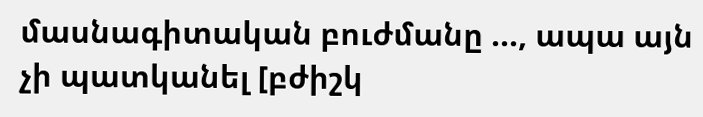մասնագիտական բուժմանը ..., ապա այն չի պատկանել [բժիշկ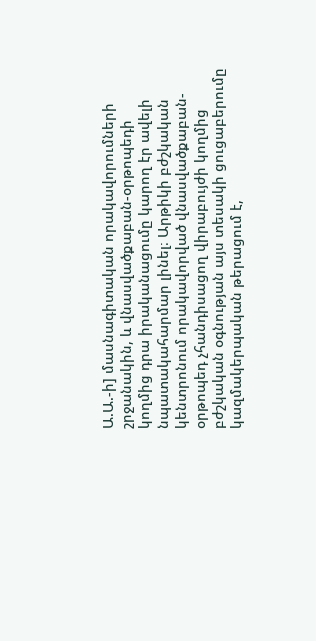Ա.Ա.-ի] մասնագիտական որակավորումների շրջանակին, և վնասվածքաբան-օրթոպեդի կողմից դրա իրականացումը կարող էր ավելի նպատակահարմար լինել։ Արթիկի բժշկական կենտրոնում որակավորված վնասվածքաբան-օրթոպեդ չհանդիսացող վիրաբույժի կողմից բժշկական օգնության այս տեսակի ցուցաբերումը կազմակերպական թերացում է,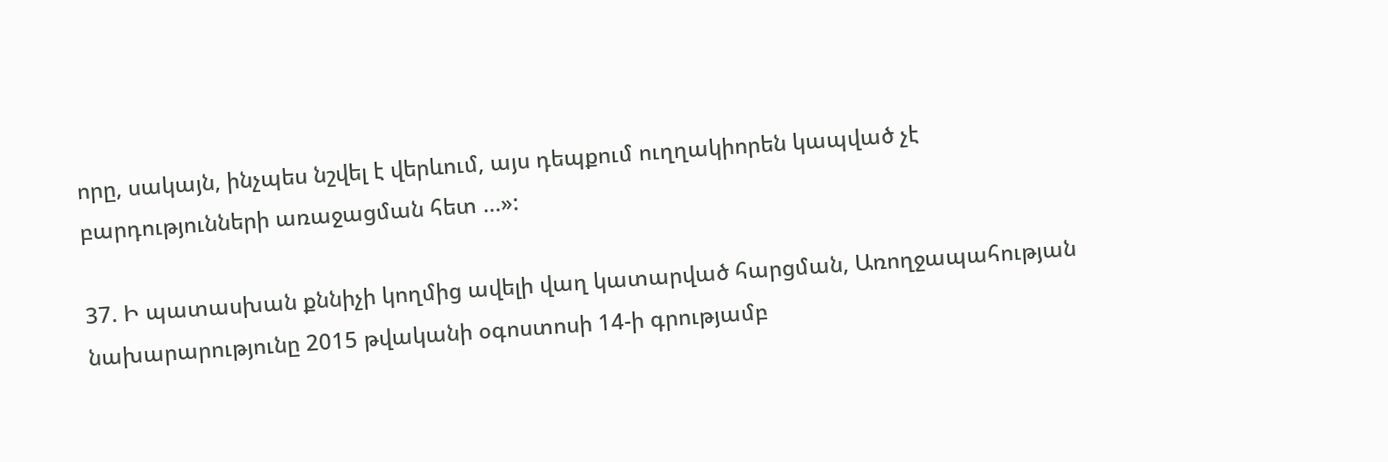որը, սակայն, ինչպես նշվել է վերևում, այս դեպքում ուղղակիորեն կապված չէ բարդությունների առաջացման հետ ...»:

37. Ի պատասխան քննիչի կողմից ավելի վաղ կատարված հարցման, Առողջապահության նախարարությունը 2015 թվականի օգոստոսի 14-ի գրությամբ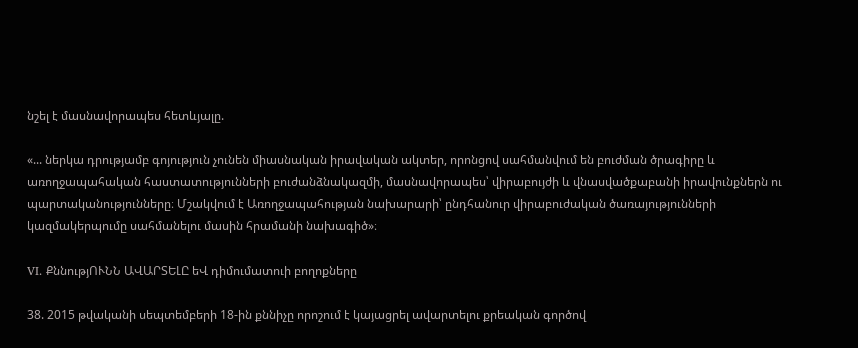նշել է մասնավորապես հետևյալը.

«... ներկա դրությամբ գոյություն չունեն միասնական իրավական ակտեր, որոնցով սահմանվում են բուժման ծրագիրը և առողջապահական հաստատությունների բուժանձնակազմի, մասնավորապես՝ վիրաբույժի և վնասվածքաբանի իրավունքներն ու պարտականությունները։ Մշակվում է Առողջապահության նախարարի՝ ընդհանուր վիրաբուժական ծառայությունների կազմակերպումը սահմանելու մասին հրամանի նախագիծ»։

VI. ՔննությՈՒՆՆ ԱՎԱՐՏԵԼԸ եՎ դիմումատուի բողոքները

38. 2015 թվականի սեպտեմբերի 18-ին քննիչը որոշում է կայացրել ավարտելու քրեական գործով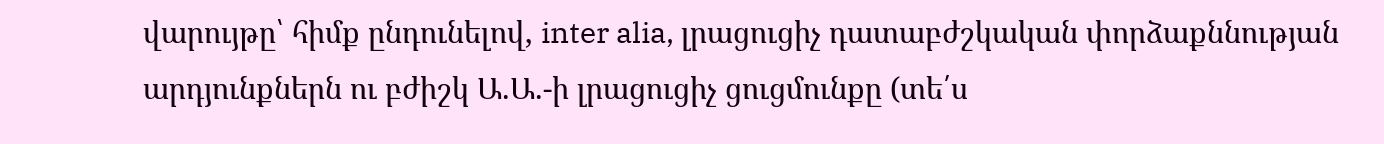վարույթը՝ հիմք ընդունելով, inter alia, լրացուցիչ դատաբժշկական փորձաքննության արդյունքներն ու բժիշկ Ա.Ա.-ի լրացուցիչ ցուցմունքը (տե՛ս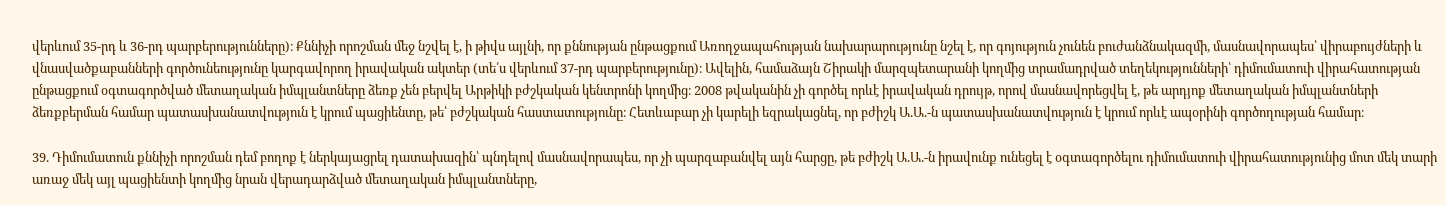վերևում 35-րդ և 36-րդ պարբերությունները)։ Քննիչի որոշման մեջ նշվել է, ի թիվս այլնի, որ քննության ընթացքում Առողջապահության նախարարությունը նշել է, որ գոյություն չունեն բուժանձնակազմի, մասնավորապես՝ վիրաբույժների և վնասվածքաբանների գործունեությունը կարգավորող իրավական ակտեր (տե՛ս վերևում 37-րդ պարբերությունը)։ Ավելին, համաձայն Շիրակի մարզպետարանի կողմից տրամադրված տեղեկությունների՝ դիմումատուի վիրահատության ընթացքում օգտագործված մետաղական իմպլանտները ձեռք չեն բերվել Արթիկի բժշկական կենտրոնի կողմից։ 2008 թվականին չի գործել որևէ իրավական դրույթ, որով մասնավորեցվել է, թե արդյոք մետաղական իմպլանտների ձեռքբերման համար պատասխանատվություն է կրում պացիենտը, թե՝ բժշկական հաստատությունը։ Հետևաբար չի կարելի եզրակացնել, որ բժիշկ Ա.Ա.-ն պատասխանատվություն է կրում որևէ ապօրինի գործողության համար։

39. Դիմումատուն քննիչի որոշման դեմ բողոք է ներկայացրել դատախազին՝ պնդելով մասնավորապես, որ չի պարզաբանվել այն հարցը, թե բժիշկ Ա.Ա.-ն իրավունք ունեցել է օգտագործելու դիմումատուի վիրահատությունից մոտ մեկ տարի առաջ մեկ այլ պացիենտի կողմից նրան վերադարձված մետաղական իմպլանտները,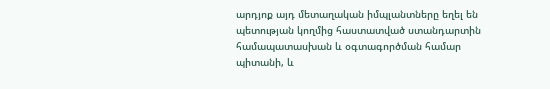արդյոք այդ մետաղական իմպլանտները եղել են պետության կողմից հաստատված ստանդարտին համապատասխան և օգտագործման համար պիտանի, և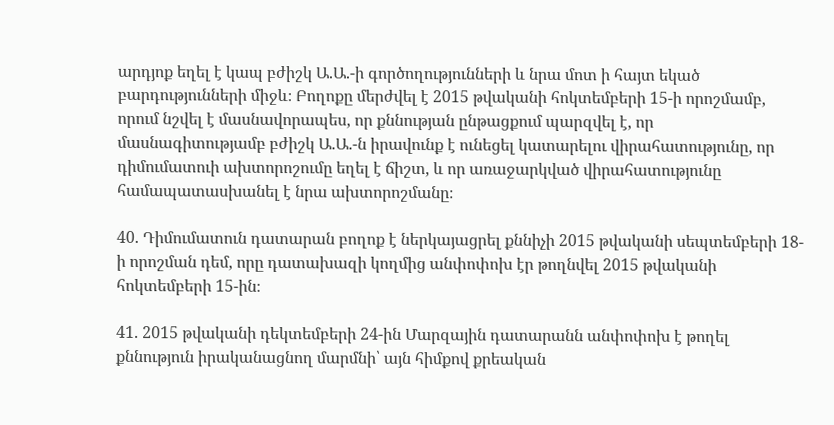արդյոք եղել է կապ բժիշկ Ա.Ա.-ի գործողությունների և նրա մոտ ի հայտ եկած բարդությունների միջև։ Բողոքը մերժվել է 2015 թվականի հոկտեմբերի 15-ի որոշմամբ, որում նշվել է մասնավորապես, որ քննության ընթացքում պարզվել է, որ մասնագիտությամբ բժիշկ Ա.Ա.-ն իրավունք է ունեցել կատարելու վիրահատությունը, որ դիմումատուի ախտորոշումը եղել է ճիշտ, և որ առաջարկված վիրահատությունը համապատասխանել է նրա ախտորոշմանը։

40. Դիմումատուն դատարան բողոք է ներկայացրել քննիչի 2015 թվականի սեպտեմբերի 18-ի որոշման դեմ, որը դատախազի կողմից անփոփոխ էր թողնվել 2015 թվականի հոկտեմբերի 15-ին։

41. 2015 թվականի դեկտեմբերի 24-ին Մարզային դատարանն անփոփոխ է թողել քննություն իրականացնող մարմնի՝ այն հիմքով քրեական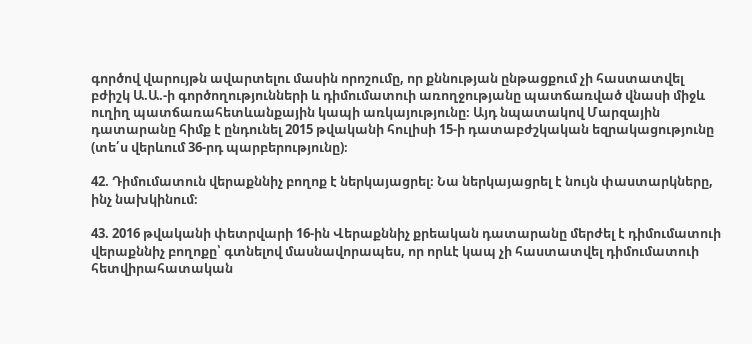գործով վարույթն ավարտելու մասին որոշումը, որ քննության ընթացքում չի հաստատվել բժիշկ Ա.Ա.-ի գործողությունների և դիմումատուի առողջությանը պատճառված վնասի միջև ուղիղ պատճառահետևանքային կապի առկայությունը։ Այդ նպատակով Մարզային դատարանը հիմք է ընդունել 2015 թվականի հուլիսի 15-ի դատաբժշկական եզրակացությունը (տե՛ս վերևում 36-րդ պարբերությունը)։

42. Դիմումատուն վերաքննիչ բողոք է ներկայացրել։ Նա ներկայացրել է նույն փաստարկները, ինչ նախկինում։

43. 2016 թվականի փետրվարի 16-ին Վերաքննիչ քրեական դատարանը մերժել է դիմումատուի վերաքննիչ բողոքը՝ գտնելով մասնավորապես, որ որևէ կապ չի հաստատվել դիմումատուի հետվիրահատական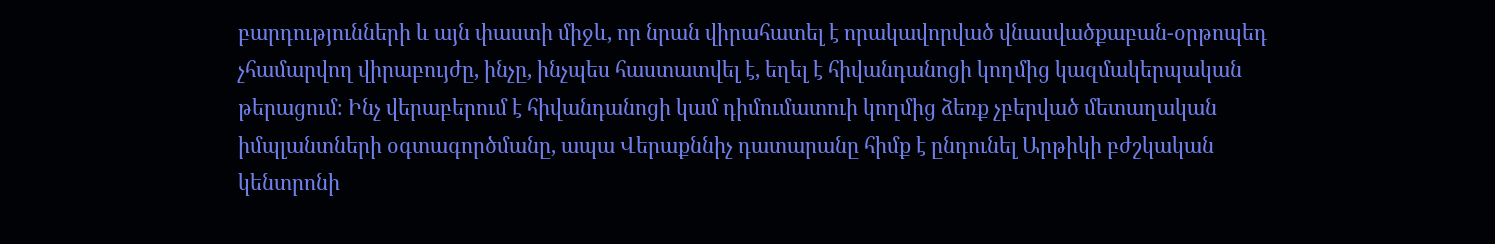բարդությունների և այն փաստի միջև, որ նրան վիրահատել է որակավորված վնասվածքաբան-օրթոպեդ չհամարվող վիրաբույժը, ինչը, ինչպես հաստատվել է, եղել է հիվանդանոցի կողմից կազմակերպական թերացում։ Ինչ վերաբերում է հիվանդանոցի կամ դիմումատուի կողմից ձեռք չբերված մետաղական իմպլանտների օգտագործմանը, ապա Վերաքննիչ դատարանը հիմք է ընդունել Արթիկի բժշկական կենտրոնի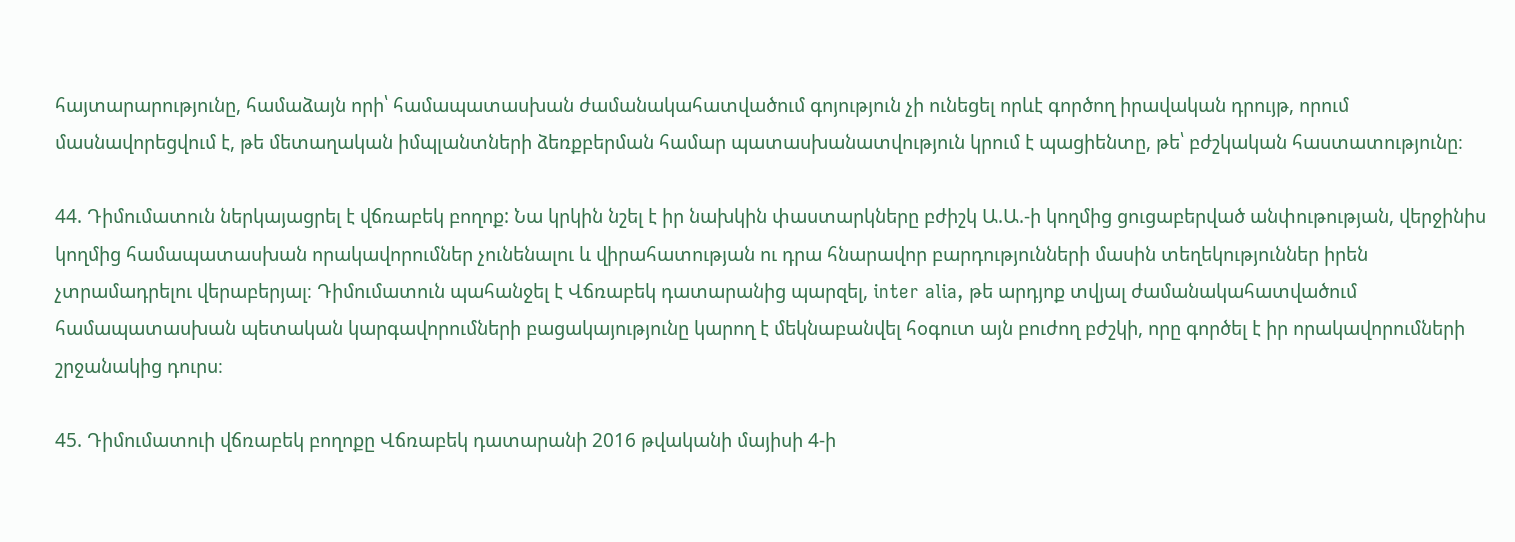հայտարարությունը, համաձայն որի՝ համապատասխան ժամանակահատվածում գոյություն չի ունեցել որևէ գործող իրավական դրույթ, որում մասնավորեցվում է, թե մետաղական իմպլանտների ձեռքբերման համար պատասխանատվություն կրում է պացիենտը, թե՝ բժշկական հաստատությունը։

44. Դիմումատուն ներկայացրել է վճռաբեկ բողոք: Նա կրկին նշել է իր նախկին փաստարկները բժիշկ Ա.Ա.-ի կողմից ցուցաբերված անփութության, վերջինիս կողմից համապատասխան որակավորումներ չունենալու և վիրահատության ու դրա հնարավոր բարդությունների մասին տեղեկություններ իրեն չտրամադրելու վերաբերյալ։ Դիմումատուն պահանջել է Վճռաբեկ դատարանից պարզել, inter alia, թե արդյոք տվյալ ժամանակահատվածում համապատասխան պետական կարգավորումների բացակայությունը կարող է մեկնաբանվել հօգուտ այն բուժող բժշկի, որը գործել է իր որակավորումների շրջանակից դուրս։

45. Դիմումատուի վճռաբեկ բողոքը Վճռաբեկ դատարանի 2016 թվականի մայիսի 4-ի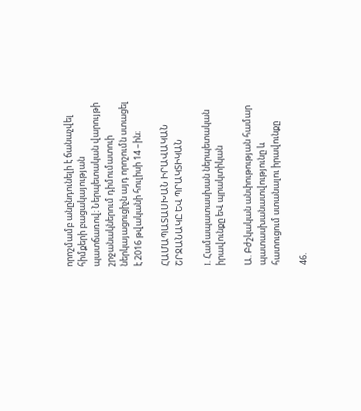որոշմամբ անընդունելի է ճանաչվել հիմքերի բացակայության պատճառով։ Ներպետական վարույթի շրջանակներում դիմումատուի ներկայացուցիչն այդ որոշումն ստացել է 2016 թվականի հուլիսի 14 –ին։

ՀԱՄԱՊԱՏԱՍԽԱՆ ԻՐԱՎԱԿԱՆ ՇՐՋԱՆԱԿԸ ԵՎ ՊՐԱԿՏԻԿԱՆ

I. Համապատասխան ներպետական իրավունքը եՎ պրակտիկան

Ա. Բժշկական անփութության համար պատասխանատվությունը և հատուցում ստանալու իրավունքը

46.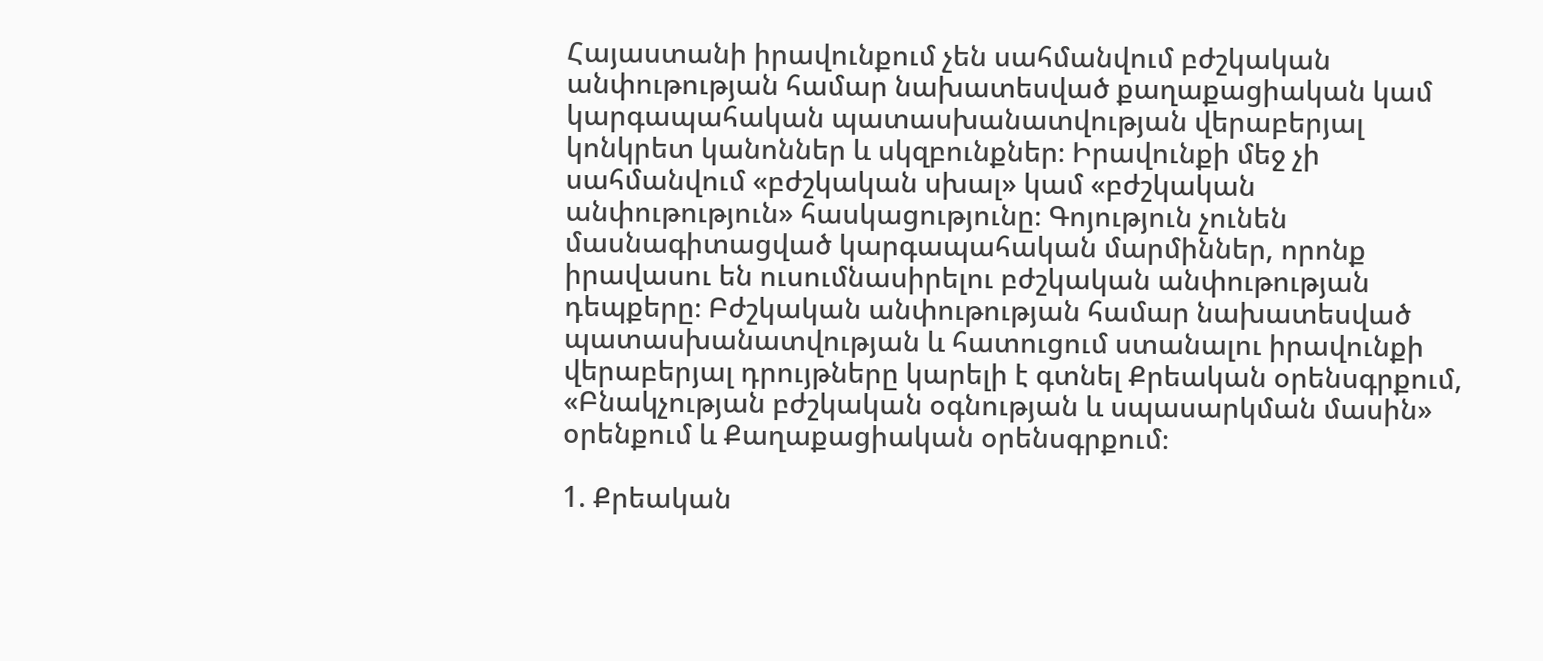Հայաստանի իրավունքում չեն սահմանվում բժշկական անփութության համար նախատեսված քաղաքացիական կամ կարգապահական պատասխանատվության վերաբերյալ կոնկրետ կանոններ և սկզբունքներ։ Իրավունքի մեջ չի սահմանվում «բժշկական սխալ» կամ «բժշկական անփութություն» հասկացությունը։ Գոյություն չունեն մասնագիտացված կարգապահական մարմիններ, որոնք իրավասու են ուսումնասիրելու բժշկական անփութության դեպքերը։ Բժշկական անփութության համար նախատեսված պատասխանատվության և հատուցում ստանալու իրավունքի վերաբերյալ դրույթները կարելի է գտնել Քրեական օրենսգրքում, «Բնակչության բժշկական օգնության և սպասարկման մասին» օրենքում և Քաղաքացիական օրենսգրքում։

1. Քրեական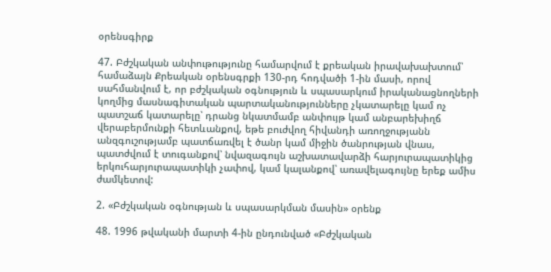օրենսգիրք

47. Բժշկական անփութությունը համարվում է քրեական իրավախախտում՝ համաձայն Քրեական օրենսգրքի 130-րդ հոդվածի 1-ին մասի, որով սահմանվում է, որ բժշկական օգնություն և սպասարկում իրականացնողների կողմից մասնագիտական պարտականությունները չկատարելը կամ ոչ պատշաճ կատարելը՝ դրանց նկատմամբ անփույթ կամ անբարեխիղճ վերաբերմունքի հետևանքով, եթե բուժվող հիվանդի առողջությանն անզգուշությամբ պատճառվել է ծանր կամ միջին ծանրության վնաս, պատժվում է տուգանքով՝ նվազագույն աշխատավարձի հարյուրապատիկից երկուհարյուրապատիկի չափով, կամ կալանքով՝ առավելագույնը երեք ամիս ժամկետով:

2. «Բժշկական օգնության և սպասարկման մասին» օրենք

48. 1996 թվականի մարտի 4-ին ընդունված «Բժշկական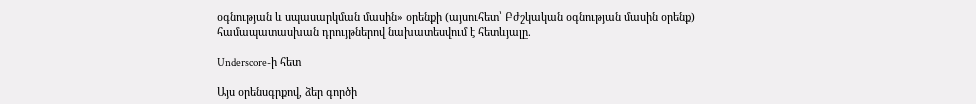օգնության և սպասարկման մասին» օրենքի (այսուհետ՝ Բժշկական օգնության մասին օրենք) համապատասխան դրույթներով նախատեսվում է հետևյալը.

Underscore-ի հետ

Այս օրենսգրքով, ձեր գործի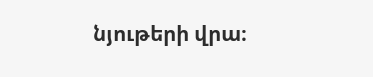նյութերի վրա։